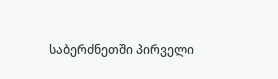საბერძნეთში პირველი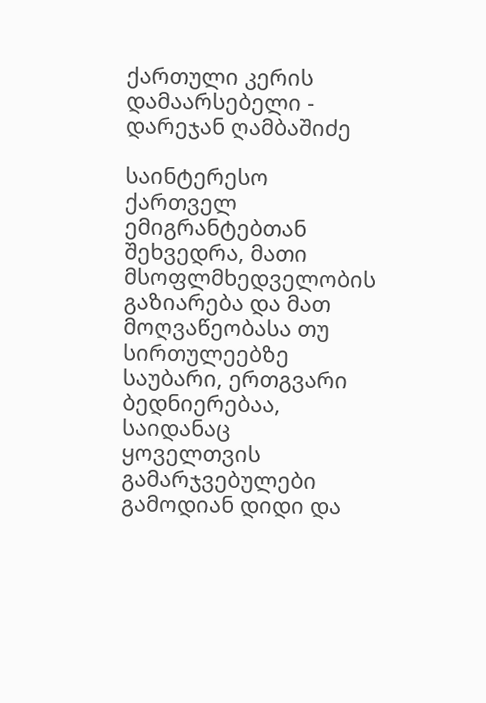ქართული კერის დამაარსებელი - დარეჯან ღამბაშიძე

საინტერესო ქართველ ემიგრანტებთან შეხვედრა, მათი მსოფლმხედველობის გაზიარება და მათ მოღვაწეობასა თუ სირთულეებზე საუბარი, ერთგვარი ბედნიერებაა, საიდანაც ყოველთვის გამარჯვებულები გამოდიან დიდი და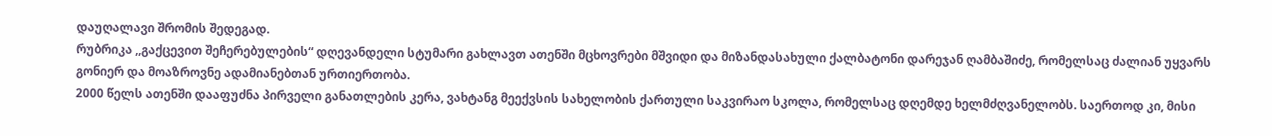დაუღალავი შრომის შედეგად.
რუბრიკა ,,გაქცევით შეჩერებულების“ დღევანდელი სტუმარი გახლავთ ათენში მცხოვრები მშვიდი და მიზანდასახული ქალბატონი დარეჯან ღამბაშიძე, რომელსაც ძალიან უყვარს გონიერ და მოაზროვნე ადამიანებთან ურთიერთობა.
2000 წელს ათენში დააფუძნა პირველი განათლების კერა, ვახტანგ მეექვსის სახელობის ქართული საკვირაო სკოლა, რომელსაც დღემდე ხელმძღვანელობს. საერთოდ კი, მისი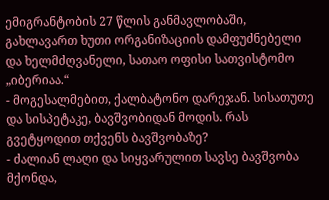ემიგრანტობის 27 წლის განმავლობაში, გახლავართ ხუთი ორგანიზაციის დამფუძნებელი და ხელმძღვანელი, სათაო ოფისი სათვისტომო „იბერიაა.“
- მოგესალმებით, ქალბატონო დარეჯან. სისათუთე და სისპეტაკე, ბავშვობიდან მოდის. რას გვეტყოდით თქვენს ბავშვობაზე?
- ძალიან ლაღი და სიყვარულით სავსე ბავშვობა მქონდა,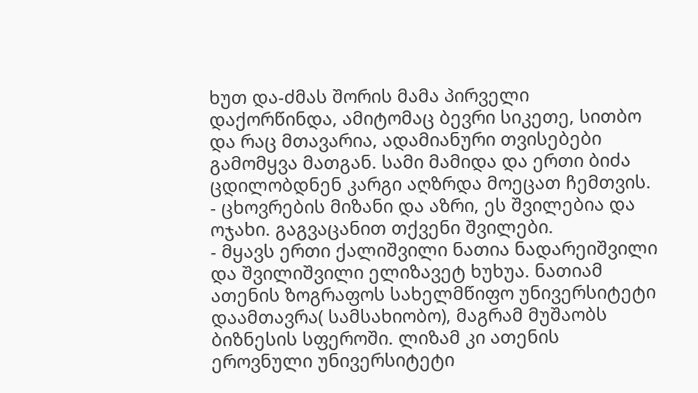ხუთ და-ძმას შორის მამა პირველი დაქორწინდა, ამიტომაც ბევრი სიკეთე, სითბო და რაც მთავარია, ადამიანური თვისებები გამომყვა მათგან. სამი მამიდა და ერთი ბიძა ცდილობდნენ კარგი აღზრდა მოეცათ ჩემთვის.
- ცხოვრების მიზანი და აზრი, ეს შვილებია და ოჯახი. გაგვაცანით თქვენი შვილები.
- მყავს ერთი ქალიშვილი ნათია ნადარეიშვილი და შვილიშვილი ელიზავეტ ხუხუა. ნათიამ ათენის ზოგრაფოს სახელმწიფო უნივერსიტეტი დაამთავრა( სამსახიობო), მაგრამ მუშაობს ბიზნესის სფეროში. ლიზამ კი ათენის ეროვნული უნივერსიტეტი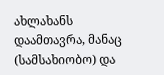ახლახანს დაამთავრა, მანაც (სამსახიობო) და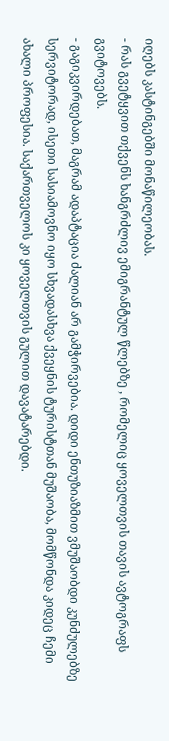იღებს კასტინგებში მონაწილეობას.
- რას გვეტყვით თქვენს ხანგრძლივ ემიგრანტულ წლებზე , რომელიც ყოველთვის თავის ავტოგრაფს გვიტოვებს.
- გაგიკვირდებათ, მაგრამ ადაპტაცია ძალიან არ გამჭირვებია. დიდი ენთუზიაზმით ვმუშაობდი კუნძულებზე სერვიტორად, ისეთი სასიამოვნო იყო სხვადასხვა ქვეყნის ტურისტთან მუშაობა, მომწონდა კიდეც ჩემი ახალი პროფესია. საქართველოს კი ყოველთვის გულით დავატარებდი.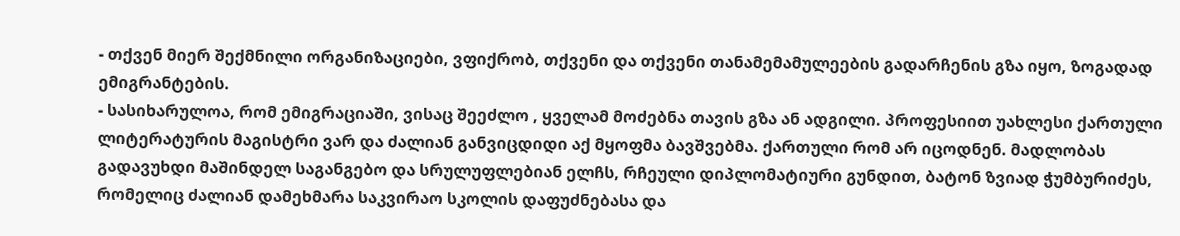- თქვენ მიერ შექმნილი ორგანიზაციები, ვფიქრობ, თქვენი და თქვენი თანამემამულეების გადარჩენის გზა იყო, ზოგადად ემიგრანტების.
- სასიხარულოა, რომ ემიგრაციაში, ვისაც შეეძლო , ყველამ მოძებნა თავის გზა ან ადგილი. პროფესიით უახლესი ქართული ლიტერატურის მაგისტრი ვარ და ძალიან განვიცდიდი აქ მყოფმა ბავშვებმა. ქართული რომ არ იცოდნენ. მადლობას გადავუხდი მაშინდელ საგანგებო და სრულუფლებიან ელჩს, რჩეული დიპლომატიური გუნდით, ბატონ ზვიად ჭუმბურიძეს, რომელიც ძალიან დამეხმარა საკვირაო სკოლის დაფუძნებასა და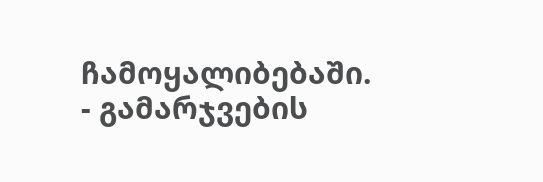ჩამოყალიბებაში.
- გამარჯვების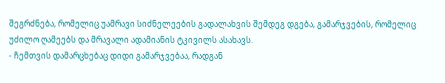შეგრძნება, რომელიც უამრავი სიძნელეების გადალახვის შემდეგ დგება, გამარჯვების, რომელიც უძილო ღამეებს და მრავალი ადამიანის ტკივილს ასახავს.
- ჩემთვის დამარცხებაც დიდი გამარჯვებაა, რადგან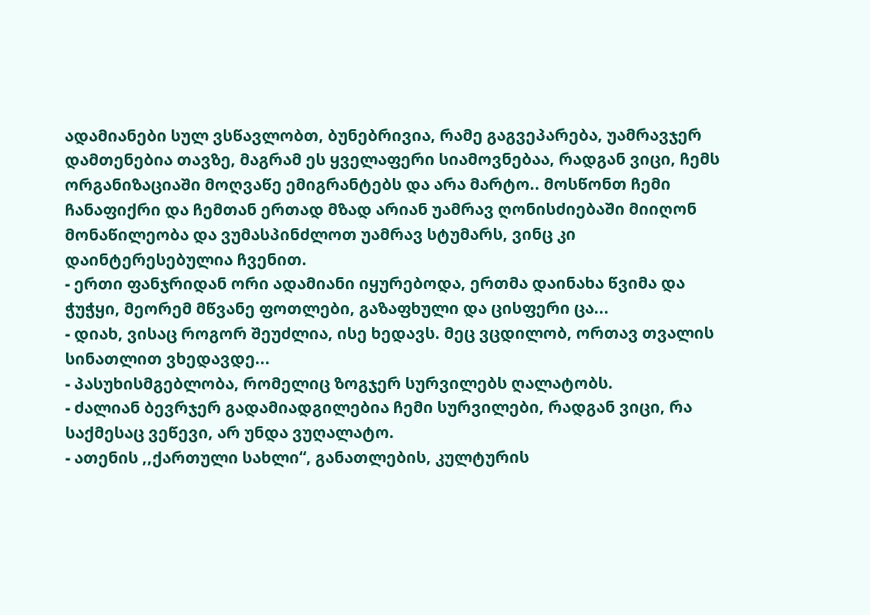ადამიანები სულ ვსწავლობთ, ბუნებრივია, რამე გაგვეპარება, უამრავჯერ დამთენებია თავზე, მაგრამ ეს ყველაფერი სიამოვნებაა, რადგან ვიცი, ჩემს ორგანიზაციაში მოღვაწე ემიგრანტებს და არა მარტო.. მოსწონთ ჩემი ჩანაფიქრი და ჩემთან ერთად მზად არიან უამრავ ღონისძიებაში მიიღონ მონაწილეობა და ვუმასპინძლოთ უამრავ სტუმარს, ვინც კი დაინტერესებულია ჩვენით.
- ერთი ფანჯრიდან ორი ადამიანი იყურებოდა, ერთმა დაინახა წვიმა და ჭუჭყი, მეორემ მწვანე ფოთლები, გაზაფხული და ცისფერი ცა...
- დიახ, ვისაც როგორ შეუძლია, ისე ხედავს. მეც ვცდილობ, ორთავ თვალის სინათლით ვხედავდე...
- პასუხისმგებლობა, რომელიც ზოგჯერ სურვილებს ღალატობს.
- ძალიან ბევრჯერ გადამიადგილებია ჩემი სურვილები, რადგან ვიცი, რა საქმესაც ვეწევი, არ უნდა ვუღალატო.
- ათენის ,,ქართული სახლი“, განათლების, კულტურის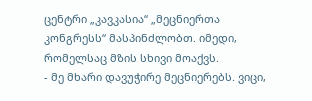ცენტრი „კავკასია“ „მეცნიერთა კონგრესს“ მასპინძლობთ. იმედი, რომელსაც მზის სხივი მოაქვს.
- მე მხარი დავუჭირე მეცნიერებს. ვიცი,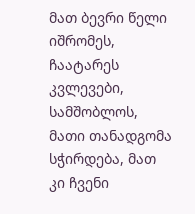მათ ბევრი წელი იშრომეს, ჩაატარეს კვლევები, სამშობლოს, მათი თანადგომა სჭირდება, მათ კი ჩვენი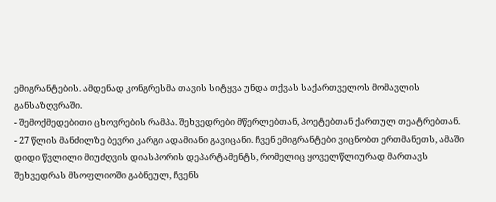ემიგრანტების. ამდენად კონგრესმა თავის სიტყვა უნდა თქვას საქართველოს მომავლის განსაზღვრაში.
- შემოქმედებითი ცხოვრების რამპა. შეხვედრები მწერლებთან, პოეტებთან ქართულ თეატრებთან.
- 27 წლის მანძილზე ბევრი კარგი ადამიანი გავიცანი. ჩვენ ემიგრანტები ვიცნობთ ერთმანეთს, ამაში დიდი წვლილი მიუძღვის დიასპორის დეპარტამენტს, რომელიც ყოველწლიურად მართავს შეხვედრას მსოფლიოში გაბნეულ, ჩვენს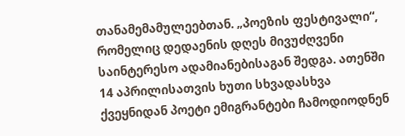თანამემამულეებთან. „პოეზის ფესტივალი“, რომელიც დედაენის დღეს მივუძღვენი საინტერესო ადამიანებისაგან შედგა. ათენში 14 აპრილისათვის ხუთი სხვადასხვა ქვეყნიდან პოეტი ემიგრანტები ჩამოდიოდნენ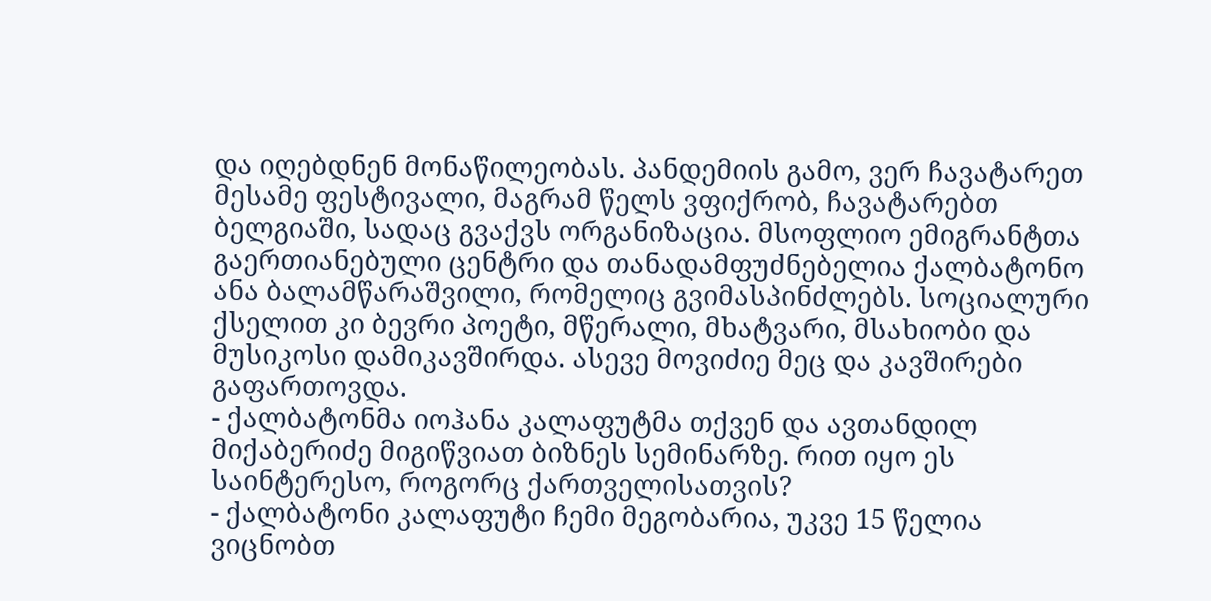და იღებდნენ მონაწილეობას. პანდემიის გამო, ვერ ჩავატარეთ მესამე ფესტივალი, მაგრამ წელს ვფიქრობ, ჩავატარებთ ბელგიაში, სადაც გვაქვს ორგანიზაცია. მსოფლიო ემიგრანტთა გაერთიანებული ცენტრი და თანადამფუძნებელია ქალბატონო ანა ბალამწარაშვილი, რომელიც გვიმასპინძლებს. სოციალური ქსელით კი ბევრი პოეტი, მწერალი, მხატვარი, მსახიობი და მუსიკოსი დამიკავშირდა. ასევე მოვიძიე მეც და კავშირები გაფართოვდა.
- ქალბატონმა იოჰანა კალაფუტმა თქვენ და ავთანდილ მიქაბერიძე მიგიწვიათ ბიზნეს სემინარზე. რით იყო ეს საინტერესო, როგორც ქართველისათვის?
- ქალბატონი კალაფუტი ჩემი მეგობარია, უკვე 15 წელია ვიცნობთ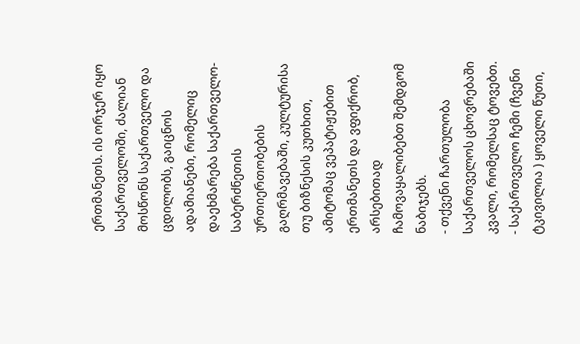ერთმანეთს. ის ორჯერ იყო საქართველოში, ძალიან მოსწონს საქართველო და ცდილობს, გაიცნოს ადამიანები, რომელიც დაეხმარება საქართველო-საბერძნეთის ურთიერთობების გაღრმავებაში, კულტურისა თუ ბიზნესის კუთხით, ამიტომაც ვეპატიჟებით ერთმანეთს და ვფიქრობ, არსებითად ჩამოვაყალიბებთ შემდგომ ნაბიჯებს.
- თქვენი ჩართულობა საქართველოს ცხოვრებაში კვალი, რომელსაც ტოვებთ.
- საქართველო ჩემი (ჩვენი ტკივილია ) ყოველი წუთი,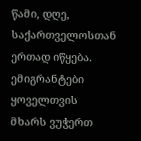წამი, დღე, საქართველოსთან ერთად იწყება. ემიგრანტები ყოველთვის მხარს ვუჭერთ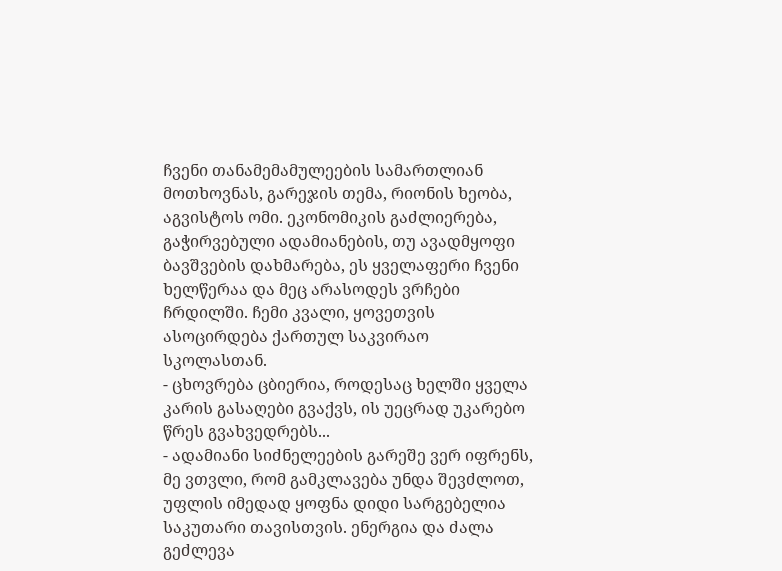ჩვენი თანამემამულეების სამართლიან მოთხოვნას, გარეჯის თემა, რიონის ხეობა, აგვისტოს ომი. ეკონომიკის გაძლიერება, გაჭირვებული ადამიანების, თუ ავადმყოფი ბავშვების დახმარება, ეს ყველაფერი ჩვენი ხელწერაა და მეც არასოდეს ვრჩები ჩრდილში. ჩემი კვალი, ყოვეთვის ასოცირდება ქართულ საკვირაო სკოლასთან.
- ცხოვრება ცბიერია, როდესაც ხელში ყველა კარის გასაღები გვაქვს, ის უეცრად უკარებო წრეს გვახვედრებს...
- ადამიანი სიძნელეების გარეშე ვერ იფრენს, მე ვთვლი, რომ გამკლავება უნდა შევძლოთ, უფლის იმედად ყოფნა დიდი სარგებელია საკუთარი თავისთვის. ენერგია და ძალა გეძლევა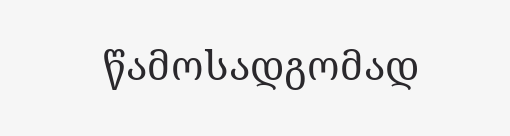წამოსადგომად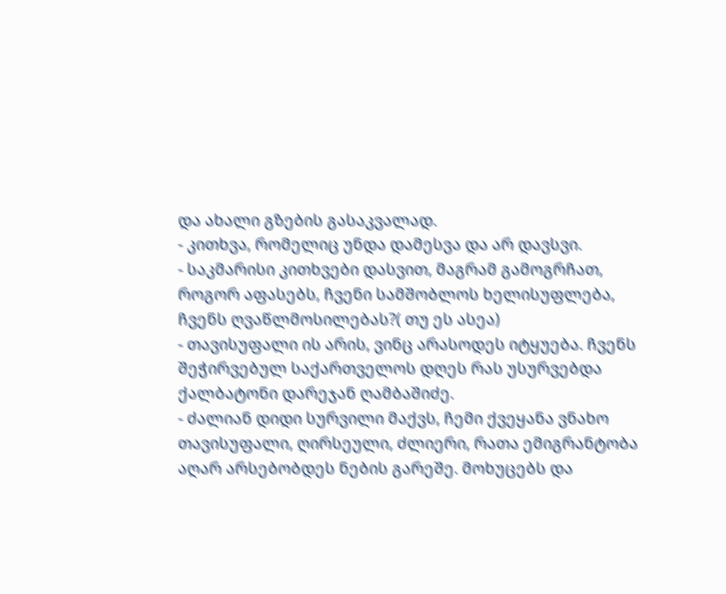და ახალი გზების გასაკვალად.
- კითხვა, რომელიც უნდა დამესვა და არ დავსვი.
- საკმარისი კითხვები დასვით, მაგრამ გამოგრჩათ, როგორ აფასებს, ჩვენი სამშობლოს ხელისუფლება, ჩვენს ღვაწლმოსილებას?( თუ ეს ასეა)
- თავისუფალი ის არის, ვინც არასოდეს იტყუება. ჩვენს შეჭირვებულ საქართველოს დღეს რას უსურვებდა ქალბატონი დარეჯან ღამბაშიძე.
- ძალიან დიდი სურვილი მაქვს, ჩემი ქვეყანა ვნახო თავისუფალი, ღირსეული, ძლიერი, რათა ემიგრანტობა აღარ არსებობდეს ნების გარეშე. მოხუცებს და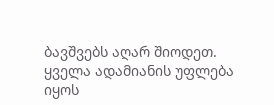ბავშვებს აღარ შიოდეთ. ყველა ადამიანის უფლება იყოს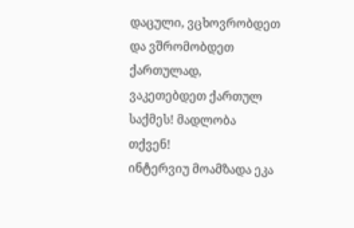დაცული, ვცხოვრობდეთ და ვშრომობდეთ ქართულად, ვაკეთებდეთ ქართულ საქმეს! მადლობა თქვენ!
ინტერვიუ მოამზადა ეკა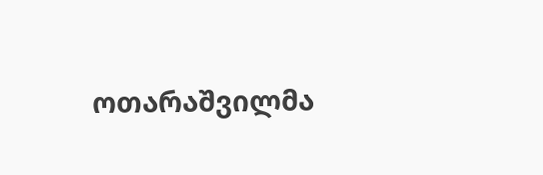ოთარაშვილმა